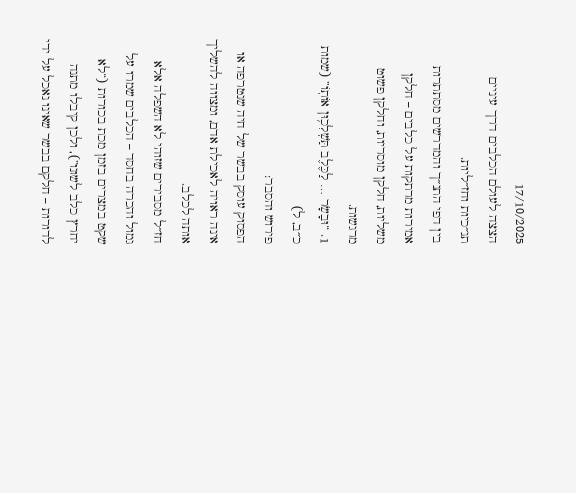17/10/2025
הצצה לעולם הכלבים דרך עיניים תנ״כיות וחז״ליות.
בין דפי התנ״ך והמדרשים מסתתרות אמירות מרתקות על כלבים – חלקן משליות, חלקן מוסריות, וחלקן פשוט מרגשות.
1. “וּבָשָׂר … לַכֶּלֶב תַּשְׁלִכ֥וּן אוֹתֽוֹ” (שמות כ״ב, ל)
פירוש והסבר:
הפסוק עוסק בבשר של חיה שנטרפה או אינה ראויה לאכילת אדם, ומצווה להשליך אותה לכלב.
חז״ל מסבירים שזוהי לא השפלה אלא גמול והכרה בחסד – הכלבים שמרו על שקט במצרים בזמן מכת בכורות (“לא יחרץ כלב לשונו”), ולכן קיבלו מתנה לדורות – חלקם בבשר שאינו נאכל על ידי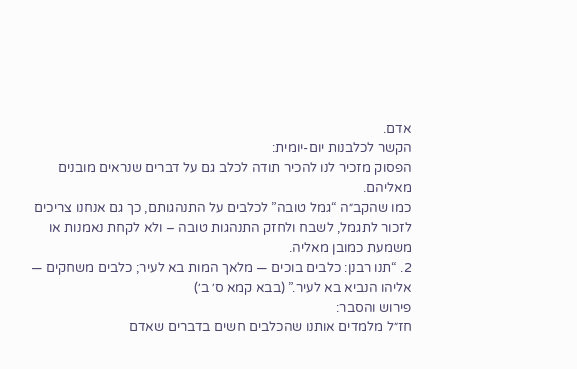אדם.
הקשר לכלבנות יום-יומית:
הפסוק מזכיר לנו להכיר תודה לכלב גם על דברים שנראים מובנים מאליהם.
כמו שהקב״ה “גמל טובה” לכלבים על התנהגותם, כך גם אנחנו צריכים לזכור לתגמל, לשבח ולחזק התנהגות טובה – ולא לקחת נאמנות או משמעת כמובן מאליה.
2. “תנו רבנן: כלבים בוכים — מלאך המות בא לעיר; כלבים משחקים — אליהו הנביא בא לעיר.” (בבא קמא ס׳ ב׳)
פירוש והסבר:
חז״ל מלמדים אותנו שהכלבים חשים בדברים שאדם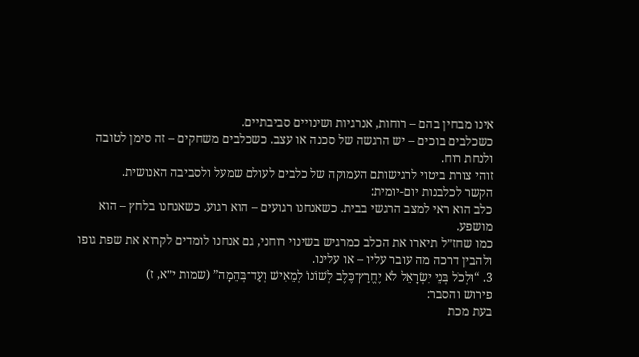אינו מבחין בהם – רוחות, אנרגיות ושינויים סביבתיים.
כשכלבים בוכים – יש הרגשה של סכנה או עצב. כשכלבים משחקים – זה סימן לטובה ולנחת רוח.
זוהי צורת ביטוי לרגישותם העמוקה של כלבים לעולם שמעל ולסביבה האנושית.
הקשר לכלבנות יום-יומית:
כלב הוא ראי למצב הרגשי בבית. כשאנחנו רגועים – הוא רגוע. כשאנחנו בלחץ – הוא מושפע.
כמו שחז״ל תיארו את הכלב כמרגיש בשינוי רוחני, גם אנחנו לומדים לקרוא את שפת גופו ולהבין דרכה מה עובר עליו – או עלינו.
3. “וּלְכֹל בְּנֵי יִשְׂרָאֵל לֹא יֶחֱרַץ־כֶּלֶב לְשׁוֹנוֹ לְמֵאִישׁ וְעַד־בְּהֵמָה” (שמות י״א, ז)
פירוש והסבר:
בעת מכת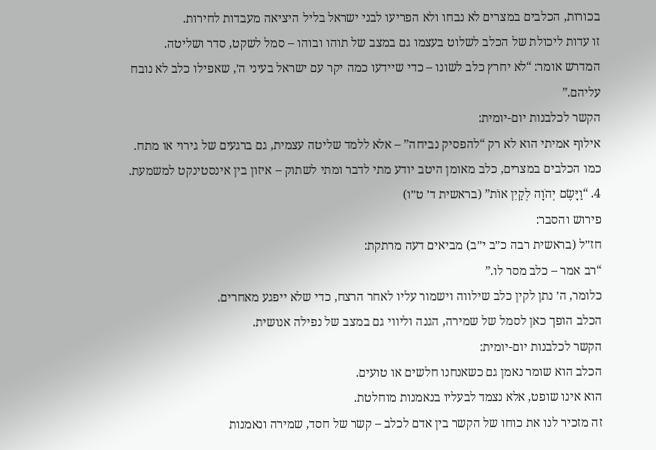בכורות, הכלבים במצרים לא נבחו ולא הפריעו לבני ישראל בליל היציאה מעבדות לחירות.
זו עדות ליכולת של הכלב לשלוט בעצמו גם במצב של תוהו ובוהו – סמל לשקט, סדר ושליטה.
המדרש אומר: “לא יחרץ כלב לשונו – כדי שיידעו כמה יקר עם ישראל בעיני ה׳, שאפילו כלב לא נובח עליהם.”
הקשר לכלבנות יום-יומית:
אילוף אמיתי הוא לא רק “להפסיק נביחה” – אלא ללמד שליטה עצמית, גם ברגעים של גירוי או מתח.
כמו הכלבים במצרים, כלב מאומן היטב יודע מתי לדבר ומתי לשתוק – איזון בין אינסטינקט למשמעת.
4. “וַיָּשֶׂם יְהֹוָה לְקַיִן אוֹת” (בראשית ד׳ ט״ו)
פירוש והסבר:
חז״ל (בראשית רבה כ״ב י״ב) מביאים דעה מרתקת:
“רב אמר – כלב מסר לו.”
כלומר, ה׳ נתן לקין כלב שילווה וישמור עליו לאחר הרצח, כדי שלא ייפגע מאחרים.
הכלב הופך כאן לסמל של שמירה, הגנה וליווי גם במצב של נפילה אנושית.
הקשר לכלבנות יום-יומית:
הכלב הוא שומר נאמן גם כשאנחנו חלשים או טועים.
הוא אינו שופט, אלא נצמד לבעליו בנאמנות מוחלטת.
זה מזכיר לנו את כוחו של הקשר בין אדם לכלב – קשר של חסד, שמירה ונאמנות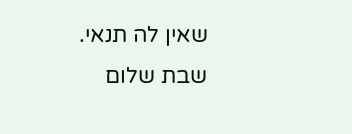שאין לה תנאי.
שבת שלום